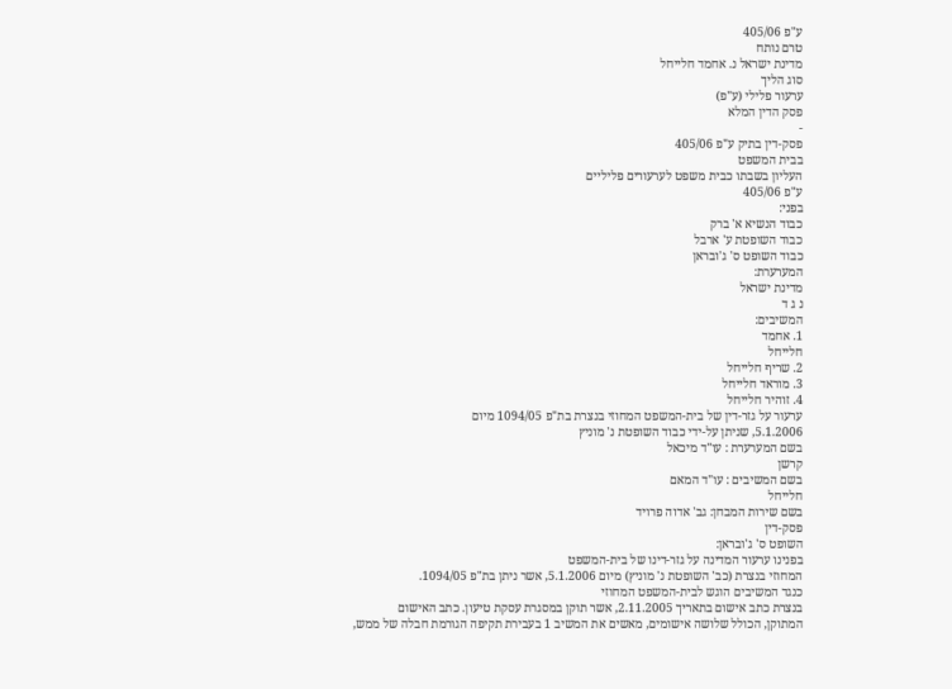ע"פ 405/06
טרם נותח
מדינת ישראל נ. אחמד חלייחל
סוג הליך
ערעור פלילי (ע"פ)
פסק הדין המלא
-
פסק-דין בתיק ע"פ 405/06
בבית המשפט
העליון בשבתו כבית משפט לערעורים פליליים
ע"פ 405/06
בפני:
כבוד הנשיא א' ברק
כבוד השופטת ע' ארבל
כבוד השופט ס' ג'ובראן
המערערת:
מדינת ישראל
נ ג ד
המשיבים:
1. אחמד
חלייחל
2. שריף חלייחל
3. מוראד חלייחל
4. זוהיר חלייחל
ערעור על גזר-דין של בית-המשפט המחוזי בנצרת בת"פ 1094/05 מיום
5.1.2006, שניתן על-ידי כבוד השופטת נ' מוניץ
בשם המערערת : עו"ד מיכאל
קרשן
בשם המשיבים : עו"ד המאם
חלייחל
בשם שירות המבחן: גב' אדוה פרויד
פסק-דין
השופט ס' ג'ובראן:
בפנינו ערעור המדינה על גזר-דינו של בית-המשפט
המחוזי בנצרת (כב' השופטת נ' מוניץ) מיום 5.1.2006, אשר ניתן בת"פ 1094/05.
כנגד המשיבים הוגש לבית-המשפט המחוזי
בנצרת כתב אישום בתאריך 2.11.2005, אשר תוקן במסגרת עסקת טיעון. כתב האישום
המתוקן, הכולל שלושה אישומים, מאשים את המשיב 1 בעבירת תקיפה הגורמת חבלה של ממש,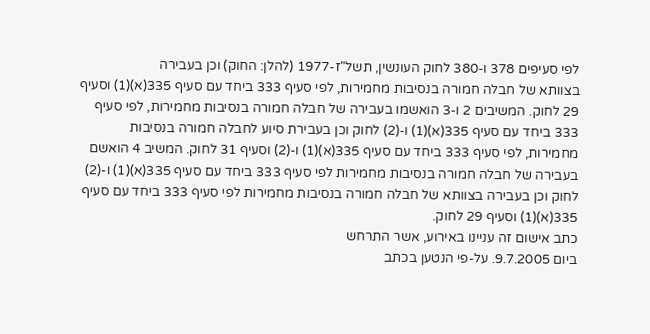לפי סעיפים 378 ו-380 לחוק העונשין, תשל"ז-1977 (להלן: החוק) וכן בעבירה
בצוותא של חבלה חמורה בנסיבות מחמירות, לפי סעיף 333 ביחד עם סעיף 335(א)(1) וסעיף
29 לחוק. המשיבים 2 ו-3 הואשמו בעבירה של חבלה חמורה בנסיבות מחמירות, לפי סעיף
333 ביחד עם סעיף 335(א)(1) ו-(2) לחוק וכן בעבירת סיוע לחבלה חמורה בנסיבות
מחמירות, לפי סעיף 333 ביחד עם סעיף 335(א)(1) ו-(2) וסעיף 31 לחוק. המשיב 4 הואשם
בעבירה של חבלה חמורה בנסיבות מחמירות לפי סעיף 333 ביחד עם סעיף 335(א)(1) ו-(2)
לחוק וכן בעבירה בצוותא של חבלה חמורה בנסיבות מחמירות לפי סעיף 333 ביחד עם סעיף
335(א)(1) וסעיף 29 לחוק.
כתב אישום זה עניינו באירוע, אשר התרחש
ביום 9.7.2005. על-פי הנטען בכתב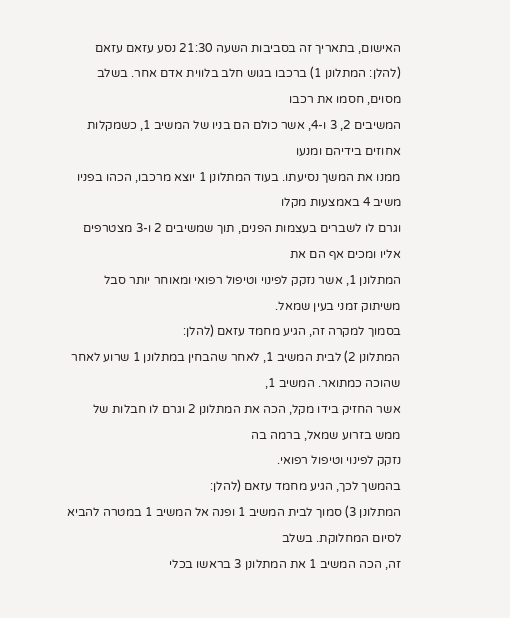האישום, בתאריך זה בסביבות השעה 21:30 נסע עזאם עזאם
(להלן: המתלונן 1) ברכבו בגוש חלב בלווית אדם אחר. בשלב מסוים, חסמו את רכבו
המשיבים 2, 3 ו-4, אשר כולם הם בניו של המשיב 1, כשמקלות אחוזים בידיהם ומנעו
ממנו את המשך נסיעתו. בעוד המתלונן 1 יוצא מרכבו, הכהו בפניו משיב 4 באמצעות מקלו
וגרם לו לשברים בעצמות הפנים, תוך שמשיבים 2 ו-3 מצטרפים אליו ומכים אף הם את
המתלונן 1, אשר נזקק לפינוי וטיפול רפואי ומאוחר יותר סבל משיתוק זמני בעין שמאל.
בסמוך למקרה זה, הגיע מחמד עזאם (להלן:
המתלונן 2) לבית המשיב 1, לאחר שהבחין במתלונן 1 שרוע לאחר שהוכה כמתואר. המשיב 1,
אשר החזיק בידו מקל, הכה את המתלונן 2 וגרם לו חבלות של ממש בזרוע שמאל, ברמה בה
נזקק לפינוי וטיפול רפואי.
בהמשך לכך, הגיע מחמד עזאם (להלן:
המתלונן 3) סמוך לבית המשיב 1 ופנה אל המשיב 1 במטרה להביא לסיום המחלוקת. בשלב
זה, הכה המשיב 1 את המתלונן 3 בראשו בכלי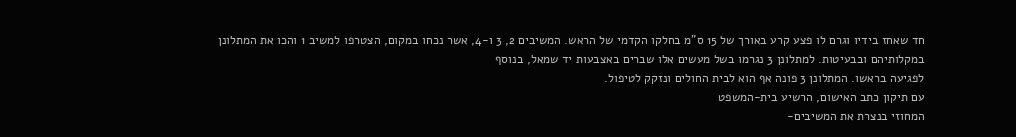חד שאחז בידיו וגרם לו פצע קרע באורך של 15 ס"מ בחלקו הקדמי של הראש. המשיבים 2, 3 ו-4, אשר נכחו במקום, הצטרפו למשיב 1 והכו את המתלונן
במקלותיהם ובבעיטות. למתלונן 3 נגרמו בשל מעשים אלו שברים באצבעות יד שמאל, בנוסף
לפגיעה בראשו. המתלונן 3 פונה אף הוא לבית החולים ונזקק לטיפול.
עם תיקון כתב האישום, הרשיע בית-המשפט
המחוזי בנצרת את המשיבים-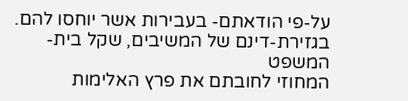על-פי הודאתם- בעבירות אשר יוחסו להם.
בגזירת-דינם של המשיבים, שקל בית-המשפט
המחוזי לחובתם את פרץ האלימות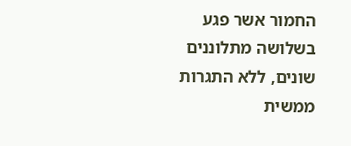החמור אשר פגע בשלושה מתלוננים שונים, ללא התגרות
ממשית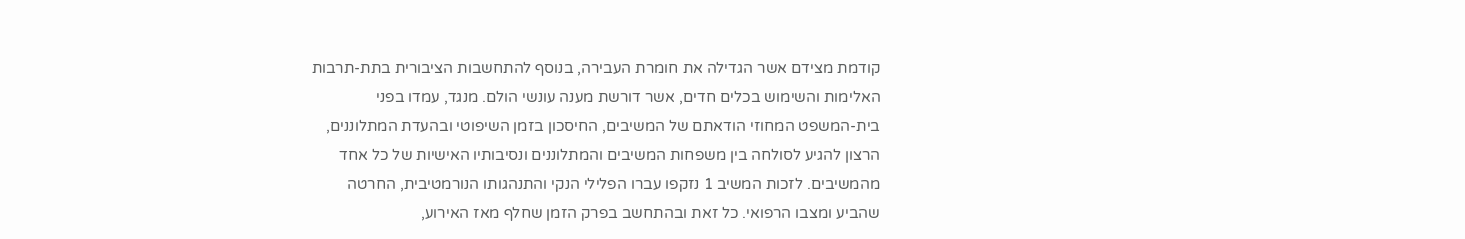קודמת מצידם אשר הגדילה את חומרת העבירה, בנוסף להתחשבות הציבורית בתת-תרבות
האלימות והשימוש בכלים חדים, אשר דורשת מענה עונשי הולם. מנגד, עמדו בפני
בית-המשפט המחוזי הודאתם של המשיבים, החיסכון בזמן השיפוטי ובהעדת המתלוננים,
הרצון להגיע לסולחה בין משפחות המשיבים והמתלוננים ונסיבותיו האישיות של כל אחד
מהמשיבים. לזכות המשיב 1 נזקפו עברו הפלילי הנקי והתנהגותו הנורמטיבית, החרטה
שהביע ומצבו הרפואי. כל זאת ובהתחשב בפרק הזמן שחלף מאז האירוע,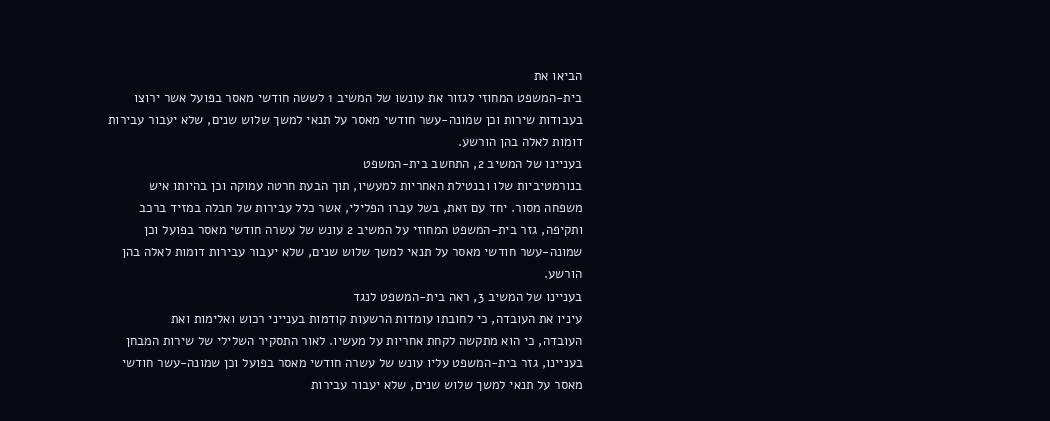הביאו את
בית-המשפט המחוזי לגזור את עונשו של המשיב 1 לששה חודשי מאסר בפועל אשר ירוצו
בעבודות שירות וכן שמונה-עשר חודשי מאסר על תנאי למשך שלוש שנים, שלא יעבור עבירות
דומות לאלה בהן הורשע.
בעניינו של המשיב 2, התחשב בית-המשפט
בנורמטיביות שלו ובנטילת האחריות למעשיו, תוך הבעת חרטה עמוקה וכן בהיותו איש
משפחה מסור. יחד עם זאת, בשל עברו הפלילי, אשר כלל עבירות של חבלה במזיד ברכב
ותקיפה, גזר בית-המשפט המחוזי על המשיב 2 עונש של עשרה חודשי מאסר בפועל וכן
שמונה-עשר חודשי מאסר על תנאי למשך שלוש שנים, שלא יעבור עבירות דומות לאלה בהן
הורשע.
בעניינו של המשיב 3, ראה בית-המשפט לנגד
עיניו את העובדה, כי לחובתו עומדות הרשעות קודמות בענייני רכוש ואלימות ואת
העובדה, כי הוא מתקשה לקחת אחריות על מעשיו. לאור התסקיר השלילי של שירות המבחן
בעניינו, גזר בית-המשפט עליו עונש של עשרה חודשי מאסר בפועל וכן שמונה-עשר חודשי
מאסר על תנאי למשך שלוש שנים, שלא יעבור עבירות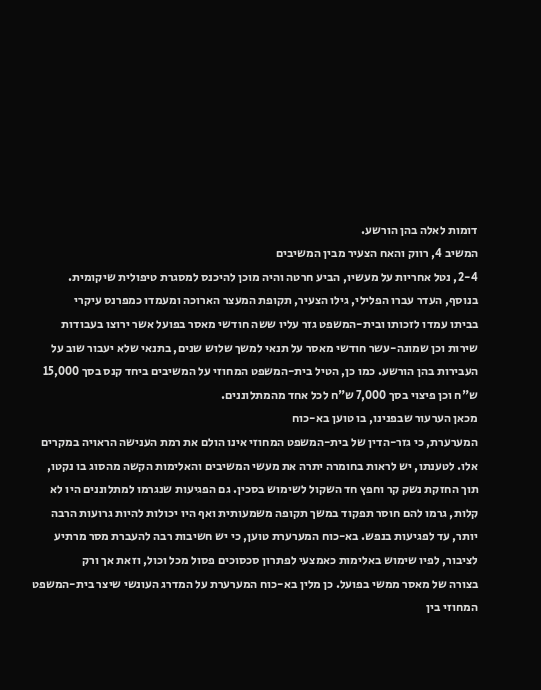דומות לאלה בהן הורשע.
המשיב 4, רווק והאח הצעיר מבין המשיבים
2-4, נטל אחריות על מעשיו, הביע חרטה והיה מוכן להיכנס למסגרת טיפולית שיקומית.
בנוסף, העדר עברו הפלילי, גילו הצעיר, תקופת המעצר הארוכה ומעמדו כמפרנס עיקרי
בביתו עמדו לזכותו ובית-המשפט גזר עליו ששה חודשי מאסר בפועל אשר ירוצו בעבודות
שירות וכן שמונה-עשר חודשי מאסר על תנאי למשך שלוש שנים, בתנאי שלא יעבור שוב על
העבירות בהן הורשע. כמו כן, הטיל בית-המשפט המחוזי על המשיבים ביחד קנס בסך 15,000
ש"ח וכן פיצוי בסך 7,000 ש"ח לכל אחד מהמתלוננים.
מכאן הערעור שבפנינו, בו טוען בא-כוח
המערערת, כי גזר-הדין של בית-המשפט המחוזי אינו הולם את רמת הענישה הראויה במקרים
אלו. לטענתו, יש לראות בחומרה יתרה את מעשי המשיבים והאלימות הקשה מהסוג בו נקטו,
תוך החזקת נשק קר וחפץ חד השקול לשימוש בסכין. גם הפגיעות שנגרמו למתלוננים היו לא
קלות, גרמו להם חוסר תפקוד במשך תקופה משמעותית ואף היו יכולות להיות גרועות הרבה
יותר, עד לפגיעות בנפש. בא-כוח המערערת טוען, כי יש חשיבות רבה להעברת מסר מרתיע
לציבור, לפיו שימוש באלימות כאמצעי לפתרון סכסוכים פסול מכל וכול, וזאת אך ורק
בצורה של מאסר ממשי בפועל. כן מלין בא-כוח המערערת על המדרג העונשי שיצר בית-המשפט
המחוזי בין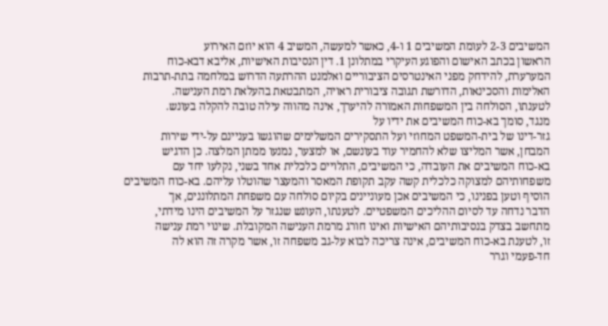המשיבים 2-3 לעומת המשיבים 1 ו-4, כאשר למעשה, המשיב 4 הוא יוזם האירוע
הראשון בכתב האישום והפוגע העיקרי במתלונן 1. דין הנסיבות האישיות, אליבא דבא-כוח
המערערת, להידחק מפני האינטרסים הציבוריים ואלמנט ההרתעה הדרוש במלחמה בתת-תרבות
האלימות והסכינאות, הדורשת תגובה ציבורית ראויה, המתבטאת בהעלאת רמת הענישה.
לטענתו, הסולחה בין המשפחות האמורה להיערך, אינה מהווה עילה טובה להקלה בעונש.
מנגד, סומך בא-כוח המשיבים את ידיו על
גזר-דינו של בית-המשפט המחוזי ועל התסקירים המשלימים שהוגשו בעניינם על-ידי שירות
המבחן, אשר המליצו שלא להחמיר עוד בעונשם, או למצער, נמנעו ממתן המלצה. כן הדגיש
בא-כוח המשיבים את העובדה, כי המשיבים, התלויים כלכלית אחד בשני, נקלעו יחד עם
משפחותיהם למצוקה כלכלית קשה עקב תקופת המאסר והמעצר שהוטלו עליהם. בא-כוח המשיבים
הוסיף וטען בפנינו, כי המשיבים אכן מעוניינים בקיום סולחה עם משפחת המתלוננים, אך
הדבר נדחה עד לסיום ההליכים המשפטיים. לטענתו, העונש שנגזר על המשיבים הינו מידתי,
מתחשב בצדק בנסיבותיהם האישיות ואינו חורג מרמת הענישה המקובלת. שינוי רמת ענישה
זו, לטענת בא-כוח המשיבים, אינה צריכה לבוא על-גב משפחה זו, אשר מקרה זה הוא לה
חד-פעמי וגרר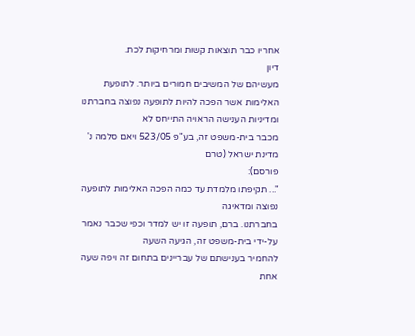אחריו כבר תוצאות קשות ומרחיקות לכת.
דיון
מעשיהם של המשיבים חמורים ביותר. לתופעת
האלימות אשר הפכה להיות לתופעה נפוצה בחברתנו ומדיניות הענישה הראויה התייחס לא
מכבר בית-משפט זה, בע"פ 523/05 ויאם סלמה נ' מדינת ישראל (טרם
פורסם):
"... תקיפתו מלמדת עד כמה הפכה האלימות לתופעה נפוצה ומדאיגה
בחברתנו. ברם, תופעה זו יש למדר וכפי שכבר נאמר על-ידי בית-משפט זה, הגיעה השעה
להחמיר בענישתם של עבריינים בתחום זה ויפה שעה אחת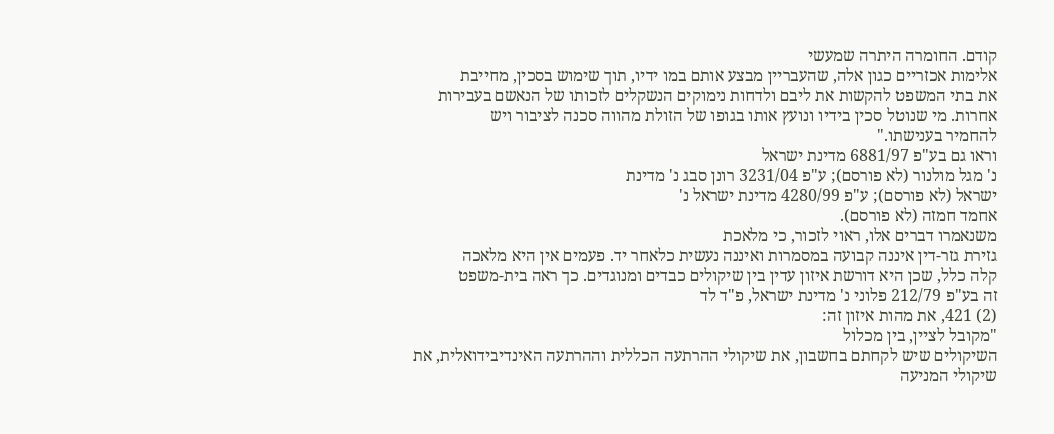קודם. החומרה היתרה שמעשי
אלימות אכזריים כגון אלה, שהעבריין מבצע אותם במו ידיו, תוך שימוש בסכין, מחייבת
את בתי המשפט להקשות את ליבם ולדחות נימוקים הנשקלים לזכותו של הנאשם בעבירות
אחרות. מי שנוטל סכין בידיו ונועץ אותו בגופו של הזולת מהווה סכנה לציבור ויש
להחמיר בענישתו."
וראו גם בע"פ 6881/97 מדינת ישראל
נ' מגל מולנור (לא פורסם); ע"פ 3231/04 רונן סבג נ' מדינת
ישראל (לא פורסם); ע"פ 4280/99 מדינת ישראל נ'
אחמד חמזה (לא פורסם).
משנאמרו דברים אלו, ראוי לזכור, כי מלאכת
גזירת גזר-דין איננה קבועה במסמרות ואיננה נעשית כלאחר יד. פעמים אין היא מלאכה
קלה כלל, שכן היא דורשת איזון עדין בין שיקולים כבדים ומנוגדים. כך ראה בית-משפט
זה בע"פ 212/79 פלוני נ' מדינת ישראל, פ"ד לד
(2) 421, את מהות איזון זה:
"מקובל לציין, בין מכלול
השיקולים שיש לקחתם בחשבון, את שיקולי ההרתעה הכללית וההרתעה האינדיבידואלית, את
שיקולי המניעה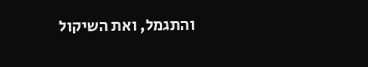והתגמל, ואת השיקול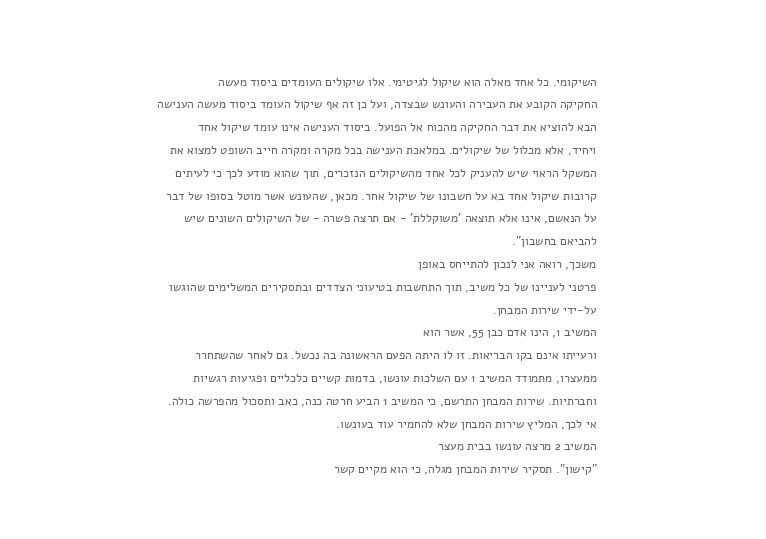השיקומי. כל אחד מאלה הוא שיקול לגיטימי. אלו שיקולים העומדים ביסוד מעשה
החקיקה הקובע את העבירה והעונש שבצדה, ועל כן זה אף שיקול העומד ביסוד מעשה הענישה
הבא להוציא את דבר החקיקה מהכוח אל הפועל. ביסוד הענישה אינו עומד שיקול אחד
ויחיד, אלא מכלול של שיקולים. במלאכת הענישה בכל מקרה ומקרה חייב השופט למצוא את
המשקל הראוי שיש להעניק לכל אחד מהשיקולים הנזכרים, תוך שהוא מודע לכך כי לעיתים
קרובות שיקול אחד בא על חשבונו של שיקול אחר. מכאן, שהעונש אשר מוטל בסופו של דבר
על הנאשם, אינו אלא תוצאה 'משוקללת' - אם תרצה פשרה - של השיקולים השונים שיש
להביאם בחשבון".
משכך, רואה אני לנכון להתייחס באופן
פרטני לעניינו של כל משיב, תוך התחשבות בטיעוני הצדדים ובתסקירים המשלימים שהוגשו
על-ידי שירות המבחן.
המשיב 1, הינו אדם כבן 55, אשר הוא
ורעייתו אינם בקו הבריאות. זו לו היתה הפעם הראשונה בה נכשל. גם לאחר שהשתחרר
ממעצרו, מתמודד המשיב 1 עם השלכות עונשו, בדמות קשיים כלכליים ופגיעות רגשיות
וחברתיות. שירות המבחן התרשם, כי המשיב 1 הביע חרטה כנה, כאב ותסכול מהפרשה כולה.
אי לכך, המליץ שירות המבחן שלא להחמיר עוד בעונשו.
המשיב 2 מרצה עונשו בבית מעצר
"קישון". תסקיר שירות המבחן מגלה, כי הוא מקיים קשר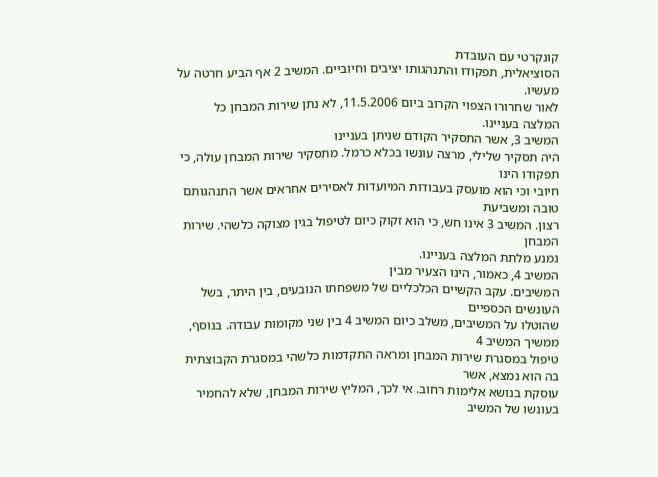קונקרטי עם העובדת
הסוציאלית, תפקודו והתנהגותו יציבים וחיוביים. המשיב 2 אף הביע חרטה על מעשיו.
לאור שחרורו הצפוי הקרוב ביום 11.5.2006, לא נתן שירות המבחן כל המלצה בעניינו.
המשיב 3, אשר התסקיר הקודם שניתן בעניינו
היה תסקיר שלילי, מרצה עונשו בכלא כרמל. מתסקיר שירות המבחן עולה, כי תפקודו הינו
חיובי וכי הוא מועסק בעבודות המיועדות לאסירים אחראים אשר התנהגותם טובה ומשביעת
רצון. המשיב 3 אינו חש, כי הוא זקוק כיום לטיפול בגין מצוקה כלשהי. שירות המבחן
נמנע מלתת המלצה בעניינו.
המשיב 4, כאמור, הינו הצעיר מבין
המשיבים. עקב הקשיים הכלכליים של משפחתו הנובעים, בין היתר, בשל העונשים הכספיים
שהוטלו על המשיבים, משלב כיום המשיב 4 בין שני מקומות עבודה. בנוסף, ממשיך המשיב 4
טיפול במסגרת שירות המבחן ומראה התקדמות כלשהי במסגרת הקבוצתית בה הוא נמצא, אשר
עוסקת בנושא אלימות רחוב. אי לכך, המליץ שירות המבחן, שלא להחמיר בעונשו של המשיב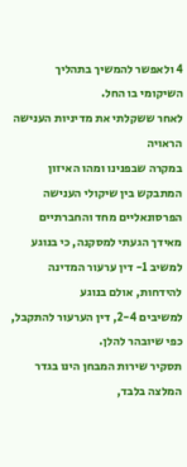4 ולאפשר להמשיך בתהליך השיקומי בו החל.
לאחר ששקלתי את מדיניות הענישה הראויה
במקרה שבפנינו ומהו האיזון המתבקש בין שיקולי הענישה הפרסונאליים מחד והחברתיים
מאידך הגעתי למסקנה, כי בנוגע למשיב 1- דין ערעור המדינה להידחות, אולם בנוגע
למשיבים 2-4, דין הערעור להתקבל, כפי שיובהר להלן.
תסקיר שירות המבחן הינו בגדר המלצה בלבד,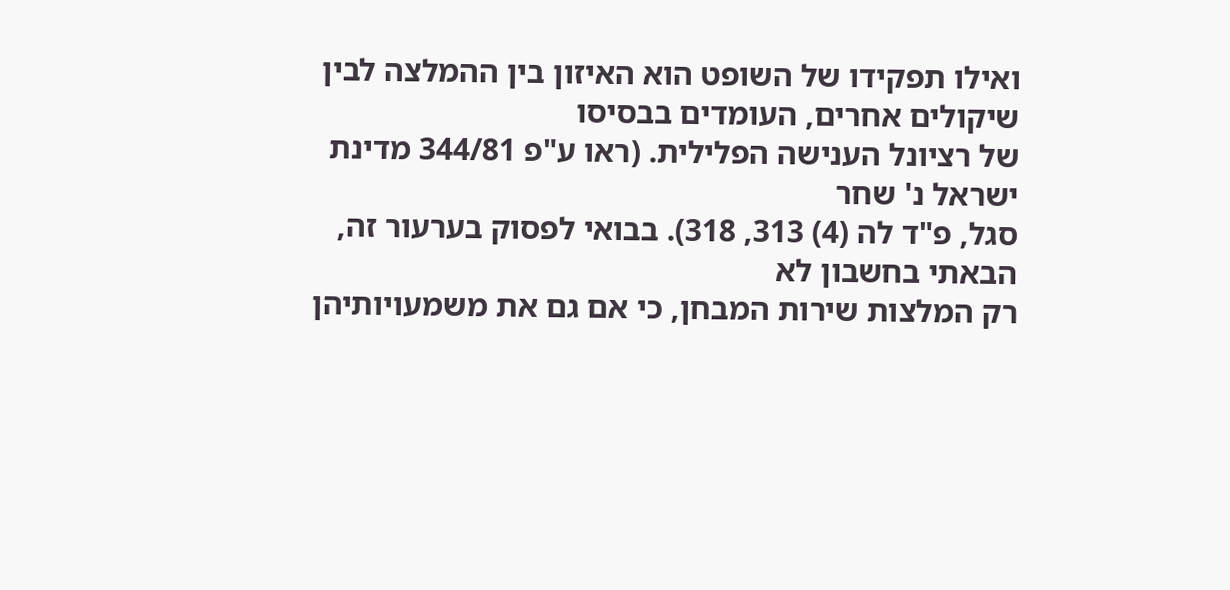ואילו תפקידו של השופט הוא האיזון בין ההמלצה לבין שיקולים אחרים, העומדים בבסיסו
של רציונל הענישה הפלילית. (ראו ע"פ 344/81 מדינת ישראל נ' שחר
סגל, פ"ד לה (4) 313, 318). בבואי לפסוק בערעור זה, הבאתי בחשבון לא
רק המלצות שירות המבחן, כי אם גם את משמעויותיהן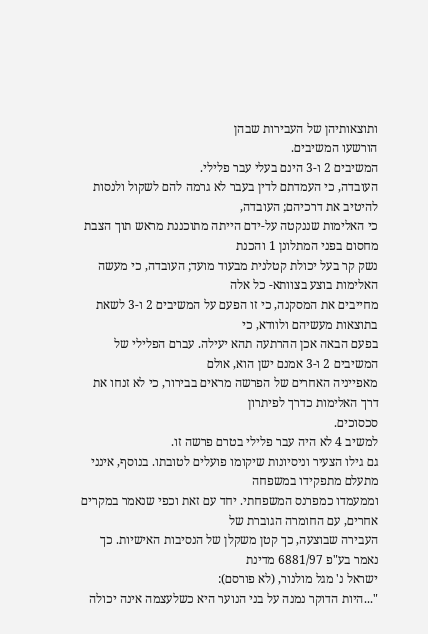ותוצאותיהן של העבירות שבהן
הורשעו המשיבים.
המשיבים 2 ו-3 הינם בעלי עבר פלילי.
העובדה, כי העמדתם לדין בעבר לא גרמה להם לשקול ולנסות להיטיב את דרכיהם; העובדה,
כי האלימות שננקטה על-ידם הייתה מתוכננת מראש תוך הצבת מחסום בפני המתלונן 1 והכנת
נשק קר בעל יכולת קטלנית מבעוד מועד; העובדה, כי מעשה האלימות בוצע בצוותא- כל אלה
מחייבים את המסקנה, כי זו הפעם על המשיבים 2 ו-3 לשאת בתוצאות מעשיהם ולוודא, כי
בפעם הבאה אכן ההרתעה תהא יעילה. עברם הפלילי של המשיבים 2 ו-3 אמנם ישן הוא, אולם
מאפייניה האחרים של הפרשה מראים בבירור, כי לא זנחו את דרך האלימות כדרך לפיתרון
סכסוכים.
למשיב 4 לא היה עבר פלילי בטרם פרשה זו.
גם גילו הצעיר וניסיונות שיקומו פועלים לטובתו. בנוסף, אינני מתעלם מתפקידו במשפחה
וממעמדו כמפרנס המשפחתי. יחד עם זאת וכפי שנאמר במקרים אחרים, עם החומרה הגוברת של
העבירה שבוצעה, כך קטן משקלן של הנסיבות האישיות. כך נאמר בע"פ 6881/97 מדינת
ישראל נ' מגל מולנור, (לא פורסם):
"...היות הדוקר נמנה על בני הנוער היא כשלעצמה אינה יכולה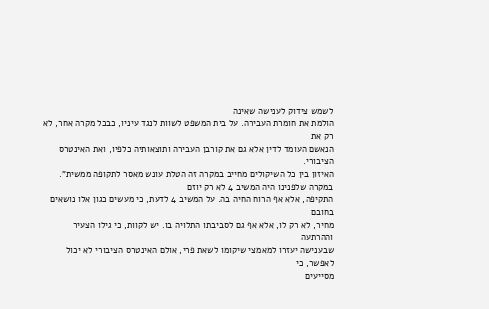לשמש צידוק לענישה שאינה
הולמת את חומרת העבירה. על בית המשפט לשוות לנגד עיניו, כבכל מקרה אחר, לא רק את
הנאשם העומד לדין אלא גם את קורבן העבירה ותוצאותיה כלפיו, ואת האינטרס הציבורי.
האיזון בין כל השיקולים מחייב במקרה זה הטלת עונש מאסר לתקופה ממשית".
במקרה שלפנינו היה המשיב 4 לא רק יוזם
התקיפה, אלא אף הרוח החיה בה. על המשיב 4 לדעת, כי מעשים כגון אלו נושאים בחובם
מחיר, לא רק לו, אלא אף גם לסביבתו התלויה בו. יש לקוות, כי גילו הצעיר וההרתעה
שבענישה יעזרו למאמצי שיקומו לשאת פרי, אולם האינטרס הציבורי לא יכול לאפשר, כי
מסייעים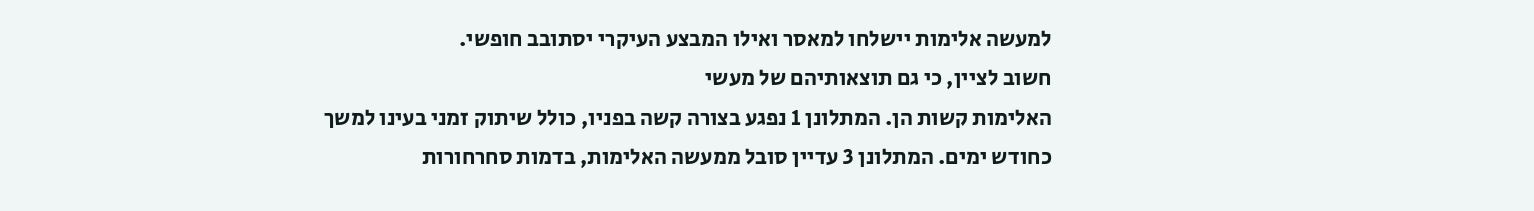למעשה אלימות יישלחו למאסר ואילו המבצע העיקרי יסתובב חופשי.
חשוב לציין, כי גם תוצאותיהם של מעשי
האלימות קשות הן. המתלונן 1 נפגע בצורה קשה בפניו, כולל שיתוק זמני בעינו למשך
כחודש ימים. המתלונן 3 עדיין סובל ממעשה האלימות, בדמות סחרחורות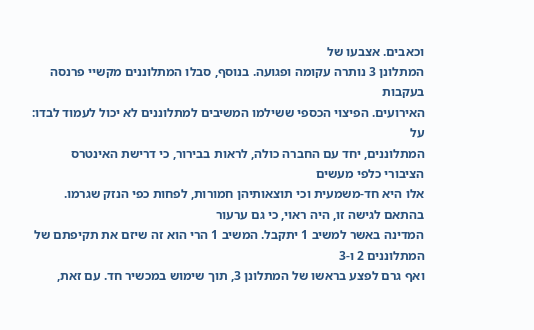וכאבים. אצבעו של
המתלונן 3 נותרה עקומה ופגועה. בנוסף, סבלו המתלוננים מקשיי פרנסה בעקבות
האירועים. הפיצוי הכספי ששילמו המשיבים למתלוננים לא יכול לעמוד לבדו: על
המתלוננים, יחד עם החברה כולה, לראות בבירור, כי דרישת האינטרס הציבורי כלפי מעשים
אלו היא חד-משמעית וכי תוצאותיהן חמורות, לפחות כפי הנזק שגרמו.
בהתאם לגישה זו, היה ראוי, כי גם ערעור
המדינה באשר למשיב 1 יתקבל. המשיב 1 הרי הוא זה שיזם את תקיפתם של המתלוננים 2 ו-3
ואף גרם לפצע בראשו של המתלונן 3, תוך שימוש במכשיר חד. עם זאת,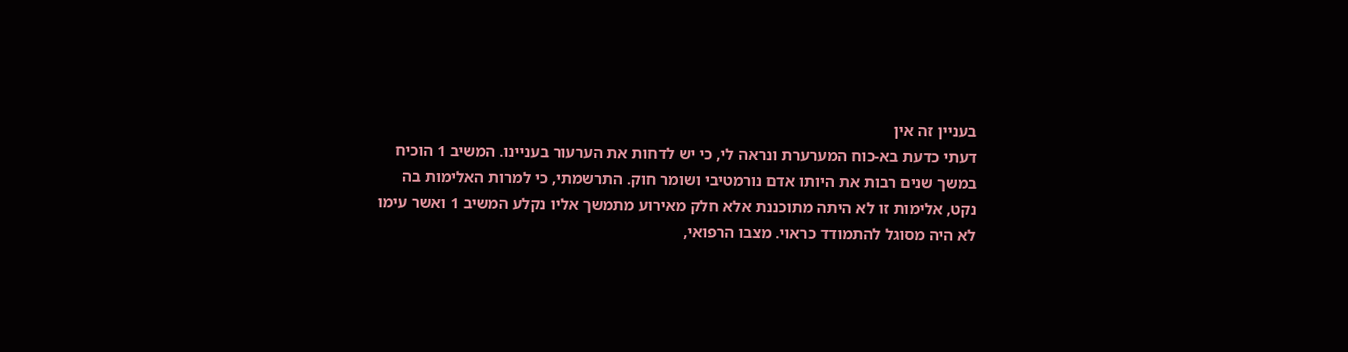בעניין זה אין
דעתי כדעת בא-כוח המערערת ונראה לי, כי יש לדחות את הערעור בעניינו. המשיב 1 הוכיח
במשך שנים רבות את היותו אדם נורמטיבי ושומר חוק. התרשמתי, כי למרות האלימות בה
נקט, אלימות זו לא היתה מתוכננת אלא חלק מאירוע מתמשך אליו נקלע המשיב 1 ואשר עימו
לא היה מסוגל להתמודד כראוי. מצבו הרפואי,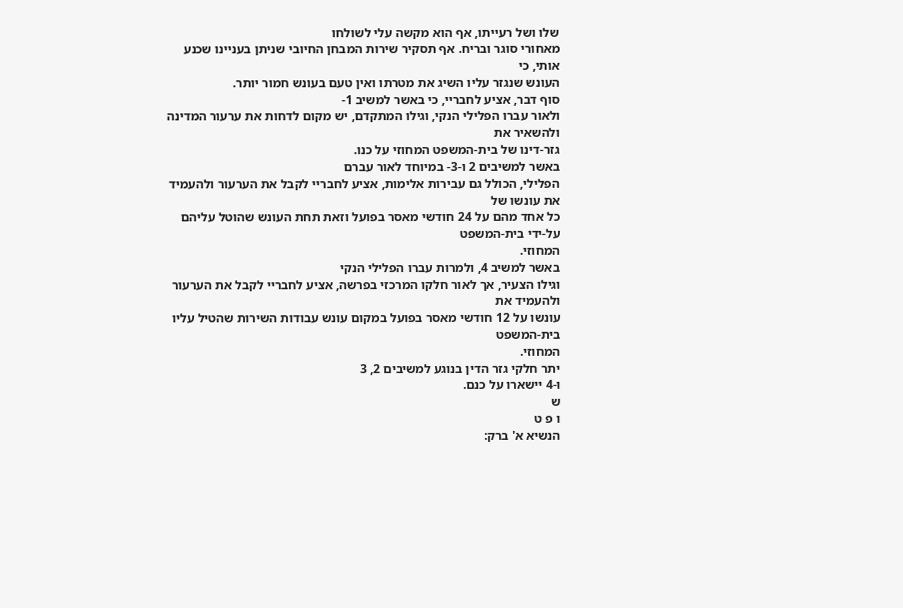שלו ושל רעייתו, אף הוא מקשה עלי לשולחו
מאחורי סוגר ובריח. אף תסקיר שירות המבחן החיובי שניתן בעניינו שכנע אותי, כי
העונש שנגזר עליו השיג את מטרתו ואין טעם בעונש חמור יותר.
סוף דבר, אציע לחבריי, כי באשר למשיב 1-
ולאור עברו הפלילי הנקי, וגילו המתקדם, יש מקום לדחות את ערעור המדינה ולהשאיר את
גזר-דינו של בית-המשפט המחוזי על כנו.
באשר למשיבים 2 ו-3- במיוחד לאור עברם
הפלילי, הכולל גם עבירות אלימות, אציע לחבריי לקבל את הערעור ולהעמיד את עונשו של
כל אחד מהם על 24 חודשי מאסר בפועל וזאת תחת העונש שהוטל עליהם על-ידי בית-המשפט
המחוזי.
באשר למשיב 4, ולמרות עברו הפלילי הנקי
וגילו הצעיר, אך לאור חלקו המרכזי בפרשה, אציע לחבריי לקבל את הערעור ולהעמיד את
עונשו על 12 חודשי מאסר בפועל במקום עונש עבודות השירות שהטיל עליו בית-המשפט
המחוזי.
יתר חלקי גזר הדין בנוגע למשיבים 2, 3
ו-4 יישארו על כנם.
ש
ו פ ט
הנשיא א' ברק: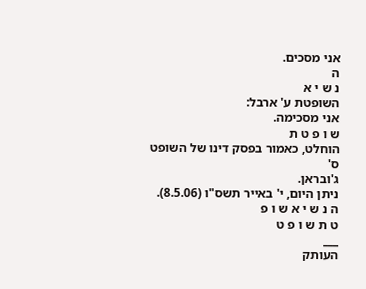אני מסכים.
ה
נ ש י א
השופטת ע' ארבל:
אני מסכימה.
ש ו פ ט ת
הוחלט, כאמור בפסק דינו של השופט ס'
ג'ובראן.
ניתן היום, י' באייר תשס"ו (8.5.06).
ה נ ש י א ש ו פ
ט ת ש ו פ ט
___
העותק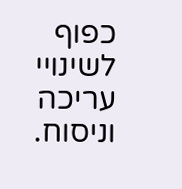כפוף לשינויי עריכה וניסוח.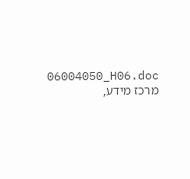06004050_H06.doc
מרכז מידע,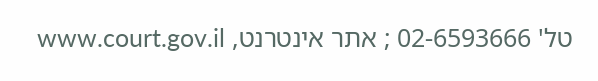טל' 02-6593666 ; אתר אינטרנט, www.court.gov.il